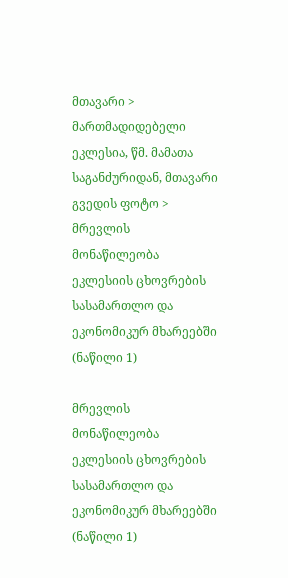მთავარი > მართმადიდებელი ეკლესია, წმ. მამათა საგანძურიდან, მთავარი გვედის ფოტო > მრევლის მონაწილეობა ეკლესიის ცხოვრების სასამართლო და ეკონომიკურ მხარეებში (ნაწილი 1)

მრევლის მონაწილეობა ეკლესიის ცხოვრების სასამართლო და ეკონომიკურ მხარეებში (ნაწილი 1)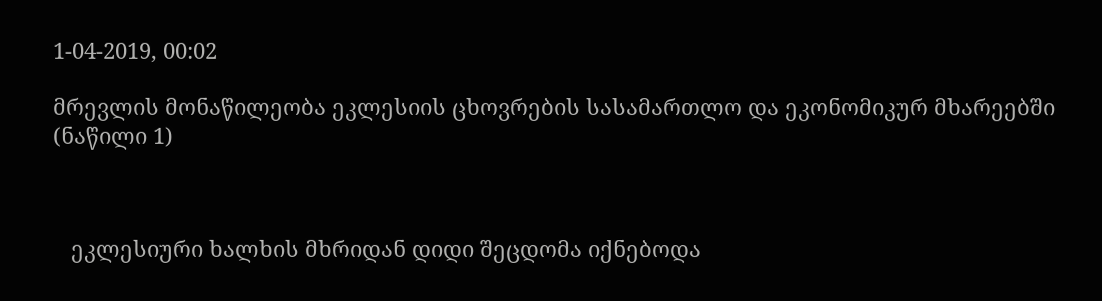1-04-2019, 00:02

მრევლის მონაწილეობა ეკლესიის ცხოვრების სასამართლო და ეკონომიკურ მხარეებში (ნაწილი 1)



   ეკლესიური ხალხის მხრიდან დიდი შეცდომა იქნებოდა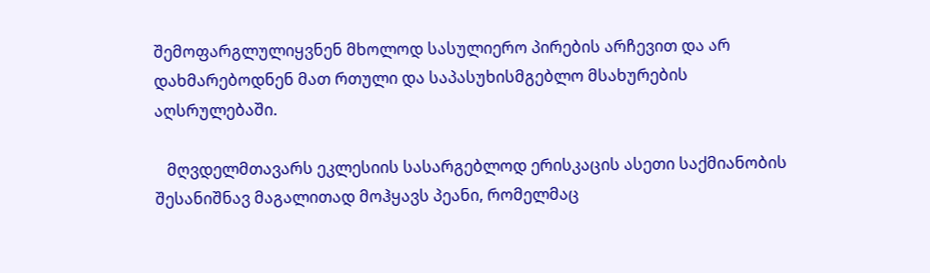შემოფარგლულიყვნენ მხოლოდ სასულიერო პირების არჩევით და არ დახმარებოდნენ მათ რთული და საპასუხისმგებლო მსახურების აღსრულებაში.

   მღვდელმთავარს ეკლესიის სასარგებლოდ ერისკაცის ასეთი საქმიანობის შესანიშნავ მაგალითად მოჰყავს პეანი, რომელმაც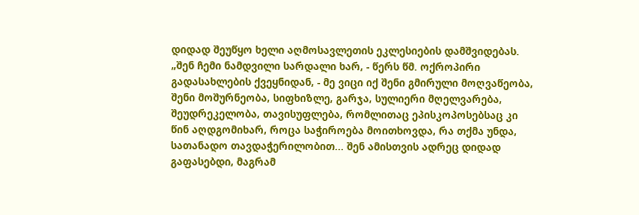დიდად შეუწყო ხელი აღმოსავლეთის ეკლესიების დამშვიდებას. „შენ ჩემი ნამდვილი სარდალი ხარ, - წერს წმ. ოქროპირი გადასახლების ქვეყნიდან, - მე ვიცი იქ შენი გმირული მოღვაწეობა, შენი მოშურნეობა, სიფხიზლე, გარჯა, სულიერი მღელვარება, შეუდრეკელობა, თავისუფლება, რომლითაც ეპისკოპოსებსაც კი წინ აღდგომიხარ, როცა საჭიროება მოითხოვდა, რა თქმა უნდა, სათანადო თავდაჭერილობით... შენ ამისთვის ადრეც დიდად გაფასებდი, მაგრამ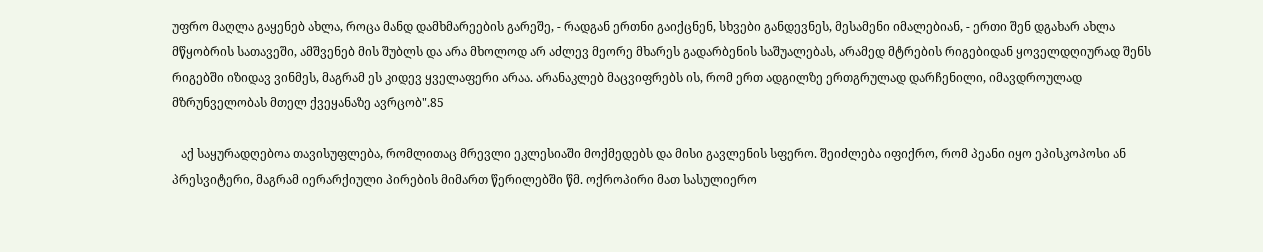უფრო მაღლა გაყენებ ახლა, როცა მანდ დამხმარეების გარეშე, - რადგან ერთნი გაიქცნენ, სხვები განდევნეს, მესამენი იმალებიან, - ერთი შენ დგახარ ახლა მწყობრის სათავეში, ამშვენებ მის შუბლს და არა მხოლოდ არ აძლევ მეორე მხარეს გადარბენის საშუალებას, არამედ მტრების რიგებიდან ყოველდღიურად შენს რიგებში იზიდავ ვინმეს, მაგრამ ეს კიდევ ყველაფერი არაა. არანაკლებ მაცვიფრებს ის, რომ ერთ ადგილზე ერთგრულად დარჩენილი, იმავდროულად მზრუნველობას მთელ ქვეყანაზე ავრცობ".85

   აქ საყურადღებოა თავისუფლება, რომლითაც მრევლი ეკლესიაში მოქმედებს და მისი გავლენის სფერო. შეიძლება იფიქრო, რომ პეანი იყო ეპისკოპოსი ან პრესვიტერი, მაგრამ იერარქიული პირების მიმართ წერილებში წმ. ოქროპირი მათ სასულიერო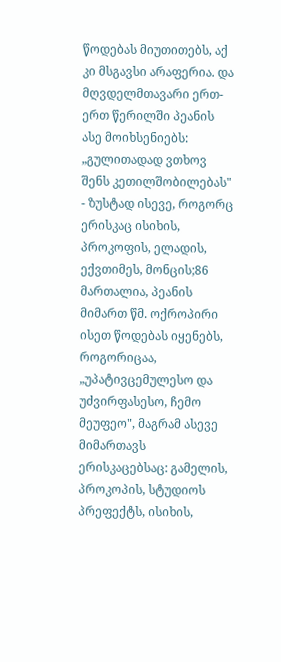წოდებას მიუთითებს, აქ კი მსგავსი არაფერია. და მღვდელმთავარი ერთ-ერთ წერილში პეანის ასე მოიხსენიებს: „გულითადად ვთხოვ შენს კეთილშობილებას" - ზუსტად ისევე, როგორც ერისკაც ისიხის, პროკოფის, ელადის, ექვთიმეს, მონცის;86 მართალია, პეანის მიმართ წმ. ოქროპირი ისეთ წოდებას იყენებს, როგორიცაა, „უპატივცემულესო და უძვირფასესო, ჩემო მეუფეო", მაგრამ ასევე მიმართავს ერისკაცებსაც: გამელის, პროკოპის, სტუდიოს პრეფექტს, ისიხის,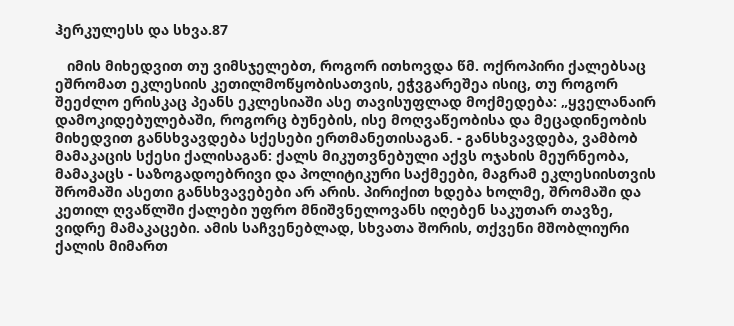ჰერკულესს და სხვა.87

   იმის მიხედვით თუ ვიმსჯელებთ, როგორ ითხოვდა წმ. ოქროპირი ქალებსაც ეშრომათ ეკლესიის კეთილმოწყობისათვის, ეჭვგარეშეა ისიც, თუ როგორ შეეძლო ერისკაც პეანს ეკლესიაში ასე თავისუფლად მოქმედება: „ყველანაირ დამოკიდებულებაში, როგორც ბუნების, ისე მოღვაწეობისა და მეცადინეობის მიხედვით განსხვავდება სქესები ერთმანეთისაგან. - განსხვავდება, ვამბობ მამაკაცის სქესი ქალისაგან: ქალს მიკუთვნებული აქვს ოჯახის მეურნეობა, მამაკაცს - საზოგადოებრივი და პოლიტიკური საქმეები, მაგრამ ეკლესიისთვის შრომაში ასეთი განსხვავებები არ არის. პირიქით ხდება ხოლმე, შრომაში და კეთილ ღვაწლში ქალები უფრო მნიშვნელოვანს იღებენ საკუთარ თავზე, ვიდრე მამაკაცები. ამის საჩვენებლად, სხვათა შორის, თქვენი მშობლიური ქალის მიმართ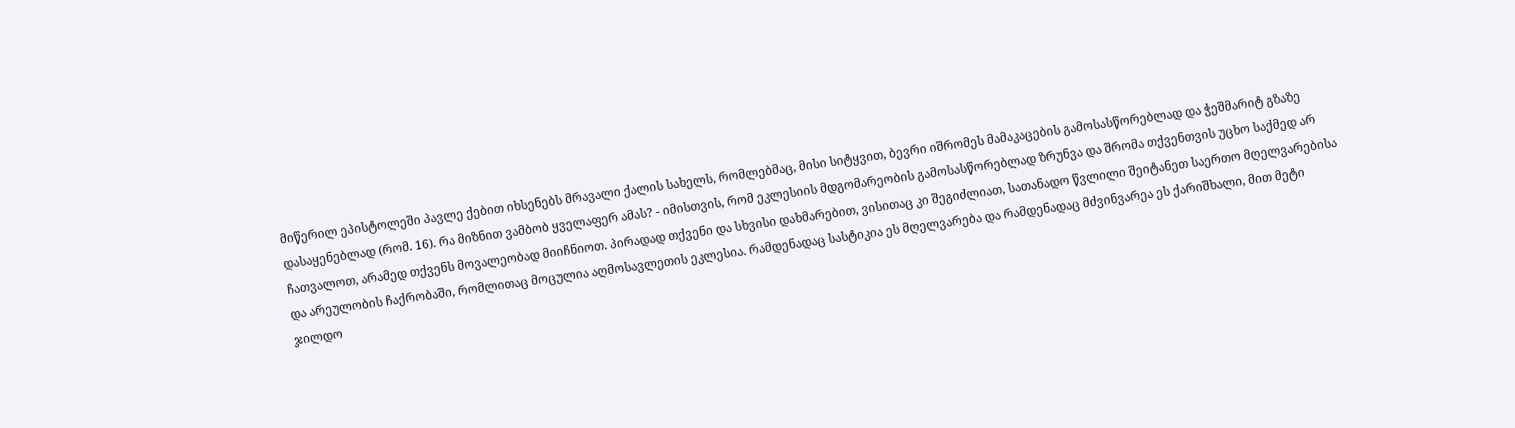მიწერილ ეპისტოლეში პავლე ქებით იხსენებს მრავალი ქალის სახელს, რომლებმაც, მისი სიტყვით, ბევრი იშრომეს მამაკაცების გამოსასწორებლად და ჭეშმარიტ გზაზე დასაყენებლად (რომ. 16). რა მიზნით ვამბობ ყველაფერ ამას? - იმისთვის, რომ ეკლესიის მდგომარეობის გამოსასწორებლად ზრუნვა და შრომა თქვენთვის უცხო საქმედ არ ჩათვალოთ, არამედ თქვენს მოვალეობად მიიჩნიოთ. პირადად თქვენი და სხვისი დახმარებით, ვისითაც კი შეგიძლიათ, სათანადო წვლილი შეიტანეთ საერთო მღელვარებისა და არეულობის ჩაქრობაში, რომლითაც მოცულია აღმოსავლეთის ეკლესია. რამდენადაც სასტიკია ეს მღელვარება და რამდენადაც მძვინვარეა ეს ქარიშხალი, მით მეტი ჯილდო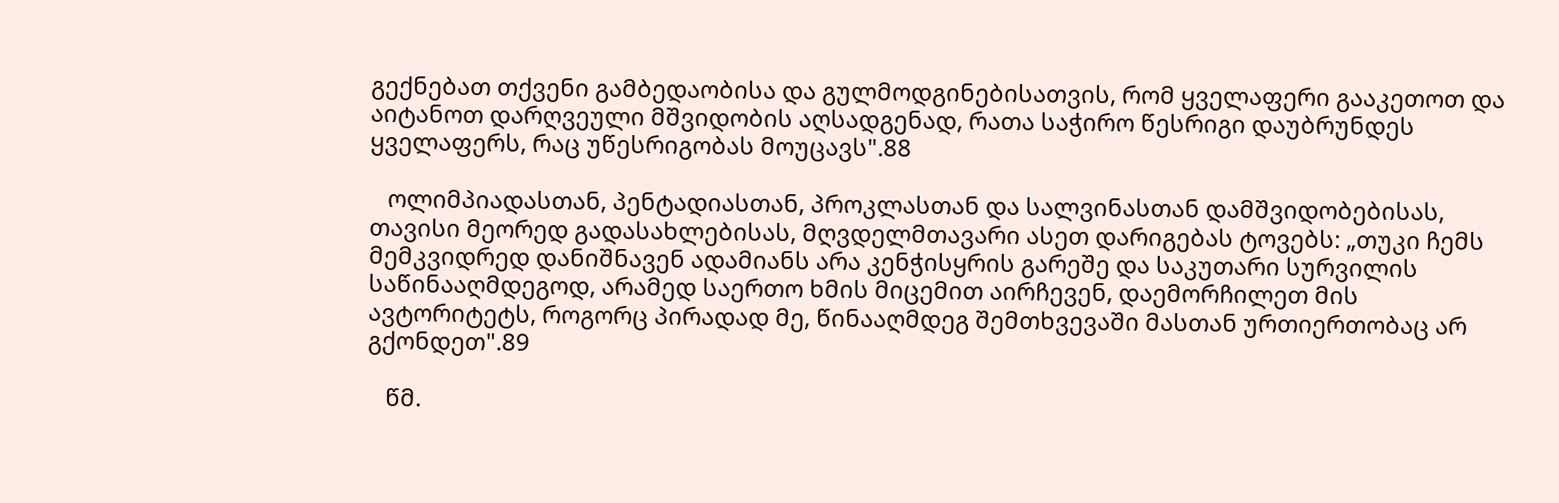გექნებათ თქვენი გამბედაობისა და გულმოდგინებისათვის, რომ ყველაფერი გააკეთოთ და აიტანოთ დარღვეული მშვიდობის აღსადგენად, რათა საჭირო წესრიგი დაუბრუნდეს ყველაფერს, რაც უწესრიგობას მოუცავს".88

   ოლიმპიადასთან, პენტადიასთან, პროკლასთან და სალვინასთან დამშვიდობებისას, თავისი მეორედ გადასახლებისას, მღვდელმთავარი ასეთ დარიგებას ტოვებს: „თუკი ჩემს მემკვიდრედ დანიშნავენ ადამიანს არა კენჭისყრის გარეშე და საკუთარი სურვილის საწინააღმდეგოდ, არამედ საერთო ხმის მიცემით აირჩევენ, დაემორჩილეთ მის ავტორიტეტს, როგორც პირადად მე, წინააღმდეგ შემთხვევაში მასთან ურთიერთობაც არ გქონდეთ".89

   წმ.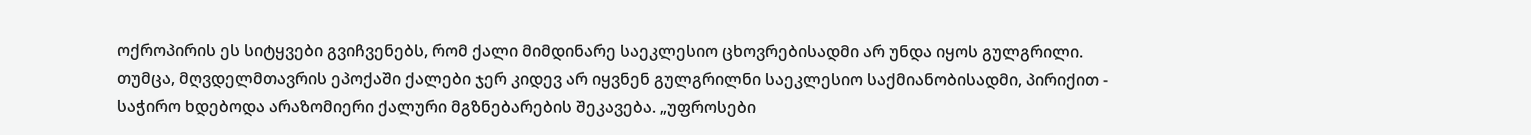ოქროპირის ეს სიტყვები გვიჩვენებს, რომ ქალი მიმდინარე საეკლესიო ცხოვრებისადმი არ უნდა იყოს გულგრილი. თუმცა, მღვდელმთავრის ეპოქაში ქალები ჯერ კიდევ არ იყვნენ გულგრილნი საეკლესიო საქმიანობისადმი, პირიქით - საჭირო ხდებოდა არაზომიერი ქალური მგზნებარების შეკავება. „უფროსები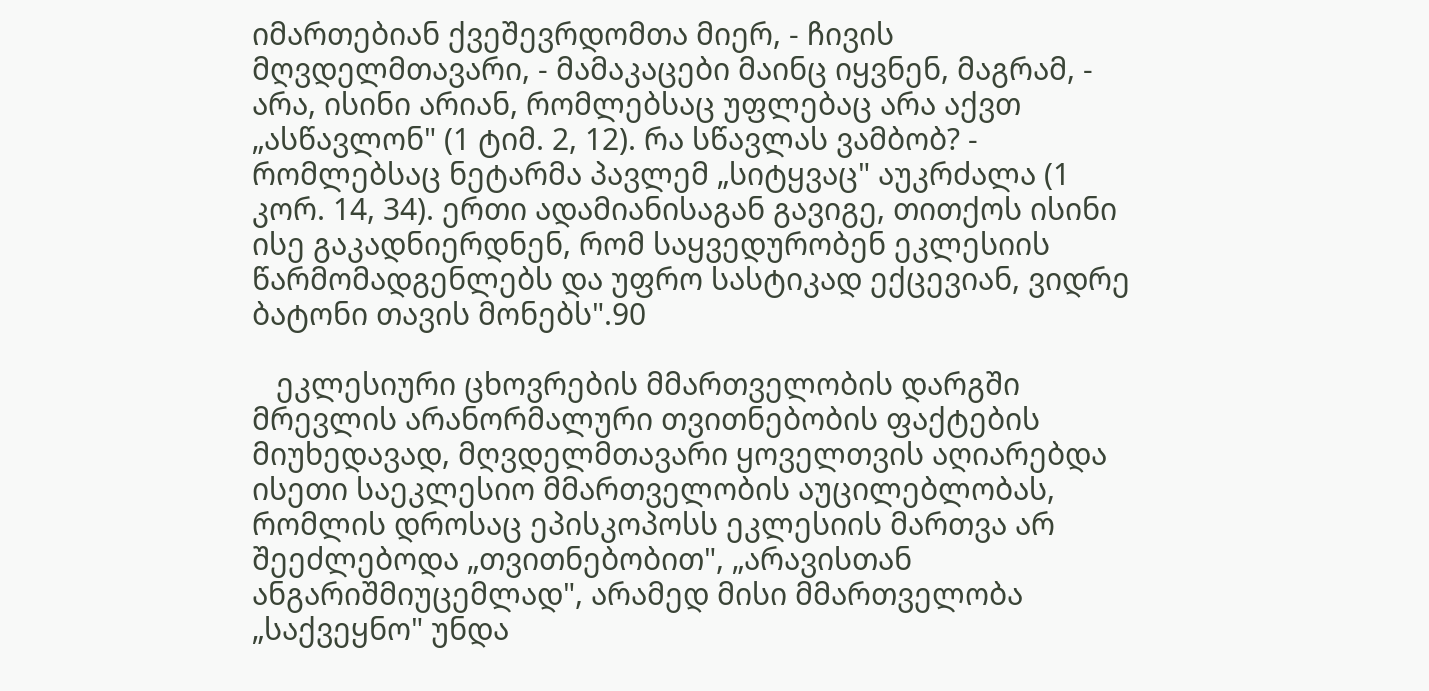იმართებიან ქვეშევრდომთა მიერ, - ჩივის მღვდელმთავარი, - მამაკაცები მაინც იყვნენ, მაგრამ, - არა, ისინი არიან, რომლებსაც უფლებაც არა აქვთ „ასწავლონ" (1 ტიმ. 2, 12). რა სწავლას ვამბობ? - რომლებსაც ნეტარმა პავლემ „სიტყვაც" აუკრძალა (1 კორ. 14, 34). ერთი ადამიანისაგან გავიგე, თითქოს ისინი ისე გაკადნიერდნენ, რომ საყვედურობენ ეკლესიის წარმომადგენლებს და უფრო სასტიკად ექცევიან, ვიდრე ბატონი თავის მონებს".90

   ეკლესიური ცხოვრების მმართველობის დარგში მრევლის არანორმალური თვითნებობის ფაქტების მიუხედავად, მღვდელმთავარი ყოველთვის აღიარებდა ისეთი საეკლესიო მმართველობის აუცილებლობას, რომლის დროსაც ეპისკოპოსს ეკლესიის მართვა არ შეეძლებოდა „თვითნებობით", „არავისთან ანგარიშმიუცემლად", არამედ მისი მმართველობა „საქვეყნო" უნდა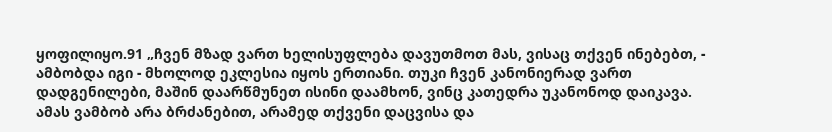ყოფილიყო.91 „ჩვენ მზად ვართ ხელისუფლება დავუთმოთ მას, ვისაც თქვენ ინებებთ, - ამბობდა იგი - მხოლოდ ეკლესია იყოს ერთიანი. თუკი ჩვენ კანონიერად ვართ დადგენილები, მაშინ დაარწმუნეთ ისინი დაამხონ, ვინც კათედრა უკანონოდ დაიკავა. ამას ვამბობ არა ბრძანებით, არამედ თქვენი დაცვისა და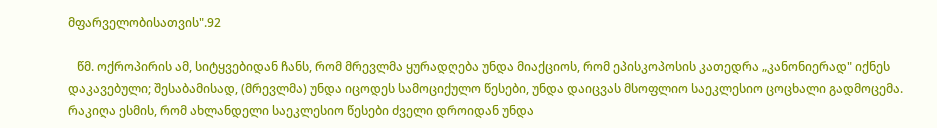მფარველობისათვის".92

   წმ. ოქროპირის ამ, სიტყვებიდან ჩანს, რომ მრევლმა ყურადღება უნდა მიაქციოს, რომ ეპისკოპოსის კათედრა „კანონიერად" იქნეს დაკავებული; შესაბამისად, (მრევლმა) უნდა იცოდეს სამოციქულო წესები, უნდა დაიცვას მსოფლიო საეკლესიო ცოცხალი გადმოცემა. რაკიღა ესმის, რომ ახლანდელი საეკლესიო წესები ძველი დროიდან უნდა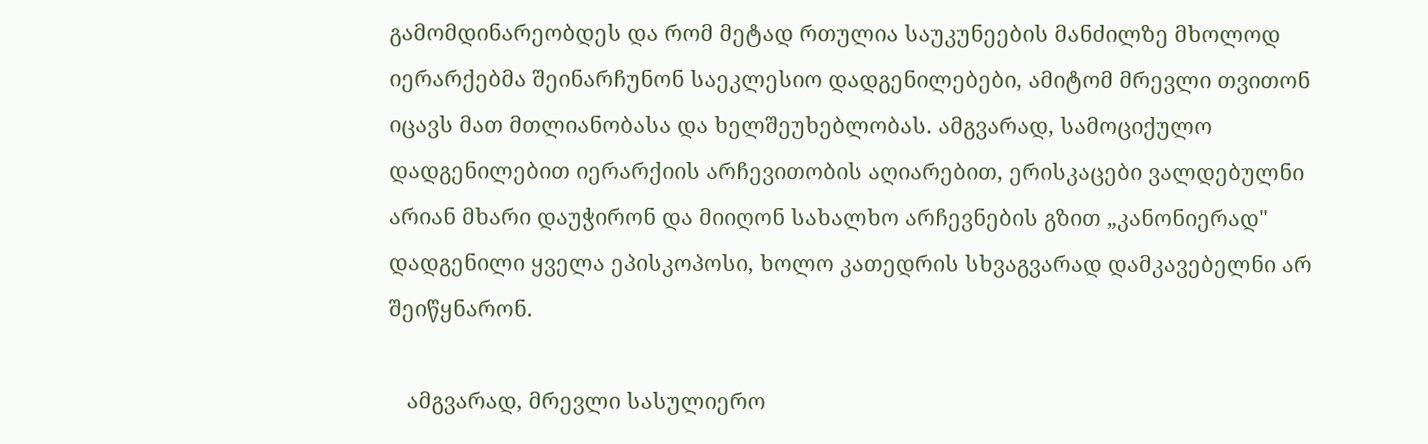გამომდინარეობდეს და რომ მეტად რთულია საუკუნეების მანძილზე მხოლოდ იერარქებმა შეინარჩუნონ საეკლესიო დადგენილებები, ამიტომ მრევლი თვითონ იცავს მათ მთლიანობასა და ხელშეუხებლობას. ამგვარად, სამოციქულო დადგენილებით იერარქიის არჩევითობის აღიარებით, ერისკაცები ვალდებულნი არიან მხარი დაუჭირონ და მიიღონ სახალხო არჩევნების გზით „კანონიერად" დადგენილი ყველა ეპისკოპოსი, ხოლო კათედრის სხვაგვარად დამკავებელნი არ შეიწყნარონ.

   ამგვარად, მრევლი სასულიერო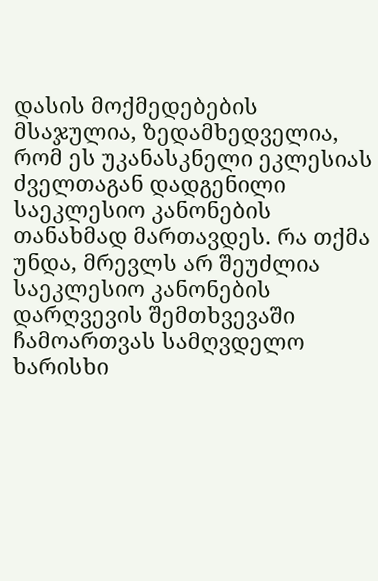დასის მოქმედებების მსაჯულია, ზედამხედველია, რომ ეს უკანასკნელი ეკლესიას ძველთაგან დადგენილი საეკლესიო კანონების თანახმად მართავდეს. რა თქმა უნდა, მრევლს არ შეუძლია საეკლესიო კანონების დარღვევის შემთხვევაში ჩამოართვას სამღვდელო ხარისხი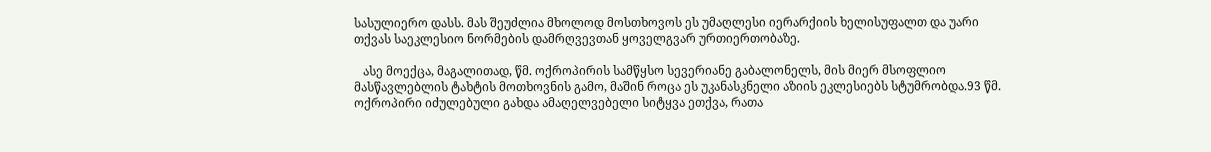სასულიერო დასს. მას შეუძლია მხოლოდ მოსთხოვოს ეს უმაღლესი იერარქიის ხელისუფალთ და უარი თქვას საეკლესიო ნორმების დამრღვევთან ყოველგვარ ურთიერთობაზე.

   ასე მოექცა, მაგალითად, წმ. ოქროპირის სამწყსო სევერიანე გაბალონელს, მის მიერ მსოფლიო მასწავლებლის ტახტის მოთხოვნის გამო, მაშინ როცა ეს უკანასკნელი აზიის ეკლესიებს სტუმრობდა.93 წმ. ოქროპირი იძულებული გახდა ამაღელვებელი სიტყვა ეთქვა, რათა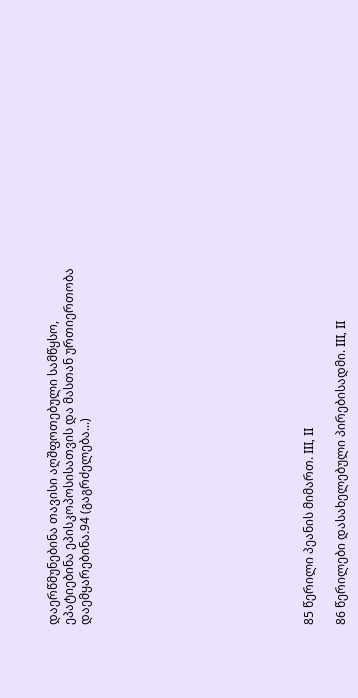დაერწმუნებინა თავისი აღშფოთებული სამწყსო, ეპატიებინა ეპისკოპოსისათვის და მასთან ურთიერთობა დაემყარებინა.94 (გაგრძელება...)













85 წერილი პეანის მიმართ. III, II

86 წერილები დასახელებული პირებისადმი. III, II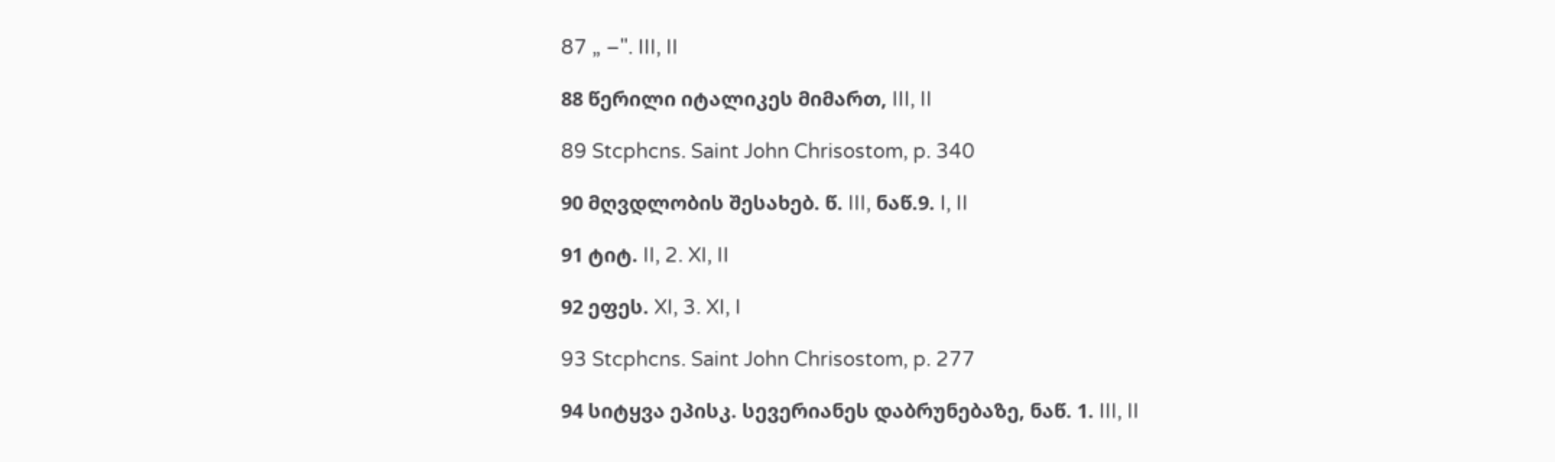87 „ –". III, II

88 წერილი იტალიკეს მიმართ, III, II

89 Stcphcns. Saint John Chrisostom, p. 340

90 მღვდლობის შესახებ. წ. III, ნაწ.9. I, II

91 ტიტ. II, 2. XI, II

92 ეფეს. XI, 3. XI, I

93 Stcphcns. Saint John Chrisostom, p. 277

94 სიტყვა ეპისკ. სევერიანეს დაბრუნებაზე, ნაწ. 1. III, II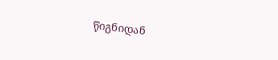წიგნიდან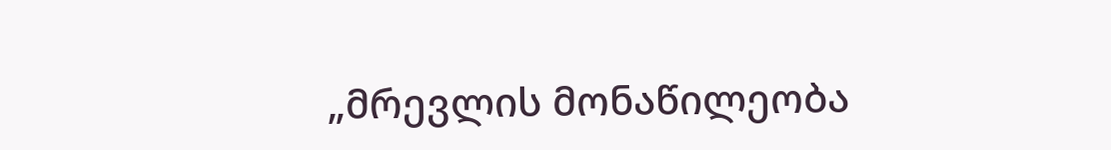„მრევლის მონაწილეობა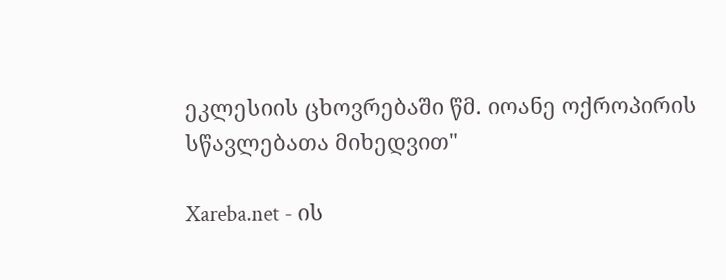ეკლესიის ცხოვრებაში წმ. იოანე ოქროპირის სწავლებათა მიხედვით"

Xareba.net - ის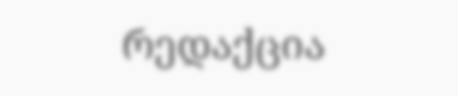რედაქცია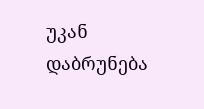უკან დაბრუნება